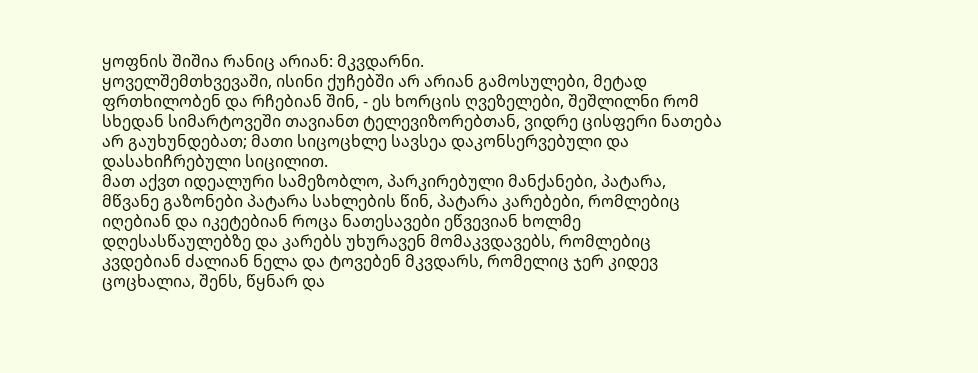ყოფნის შიშია რანიც არიან: მკვდარნი.
ყოველშემთხვევაში, ისინი ქუჩებში არ არიან გამოსულები, მეტად ფრთხილობენ და რჩებიან შინ, - ეს ხორცის ღვეზელები, შეშლილნი რომ სხედან სიმარტოვეში თავიანთ ტელევიზორებთან, ვიდრე ცისფერი ნათება არ გაუხუნდებათ; მათი სიცოცხლე სავსეა დაკონსერვებული და დასახიჩრებული სიცილით.
მათ აქვთ იდეალური სამეზობლო, პარკირებული მანქანები, პატარა, მწვანე გაზონები პატარა სახლების წინ, პატარა კარებები, რომლებიც იღებიან და იკეტებიან როცა ნათესავები ეწვევიან ხოლმე დღესასწაულებზე და კარებს უხურავენ მომაკვდავებს, რომლებიც კვდებიან ძალიან ნელა და ტოვებენ მკვდარს, რომელიც ჯერ კიდევ ცოცხალია, შენს, წყნარ და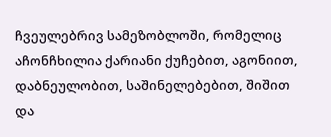ჩვეულებრივ სამეზობლოში, რომელიც აჩონჩხილია ქარიანი ქუჩებით, აგონიით, დაბნეულობით, საშინელებებით, შიშით და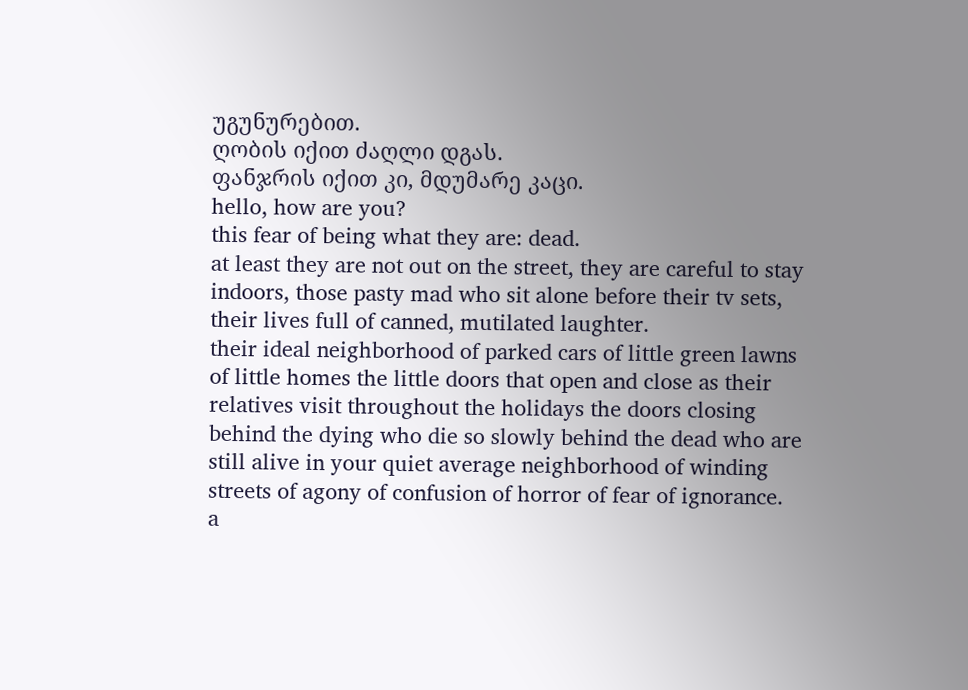უგუნურებით.
ღობის იქით ძაღლი დგას.
ფანჯრის იქით კი, მდუმარე კაცი.
hello, how are you?
this fear of being what they are: dead.
at least they are not out on the street, they are careful to stay indoors, those pasty mad who sit alone before their tv sets, their lives full of canned, mutilated laughter.
their ideal neighborhood of parked cars of little green lawns of little homes the little doors that open and close as their relatives visit throughout the holidays the doors closing behind the dying who die so slowly behind the dead who are still alive in your quiet average neighborhood of winding streets of agony of confusion of horror of fear of ignorance.
a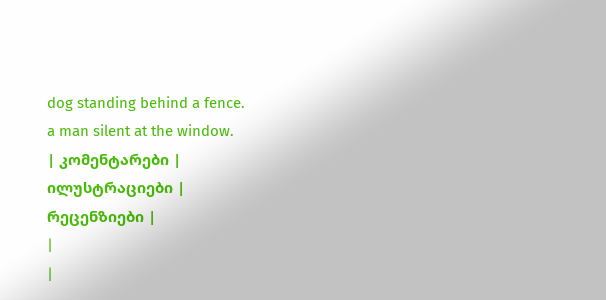dog standing behind a fence.
a man silent at the window.
| კომენტარები |
ილუსტრაციები |
რეცენზიები |
|
|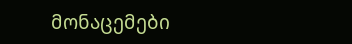მონაცემები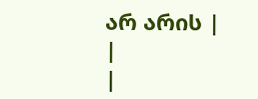არ არის |
|
|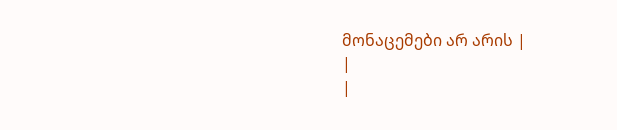მონაცემები არ არის |
|
|